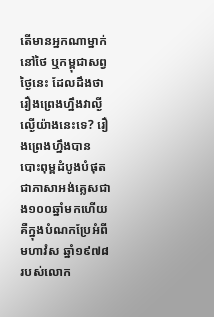តើមានអ្នកណាម្នាក់នៅថៃ ឬកម្ពុជាសព្វថ្ងៃនេះ ដែលដឹងថា រឿងព្រេងហ្នឹងវាល្ងីល្ងើយ៉ាងនេះទេ? រឿងព្រេងហ្នឹងបានបោះពុម្ពដំបូងបំផុតជាភាសាអង់គ្លេសជាង១០០ឆ្នាំមកហើយ គឺក្នុងបំណកប្រែអំពី មហាវំស ឆ្នាំ១៩៧៨ របស់លោក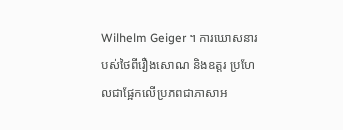Wilhelm Geiger ។ ការឃោសនារបស់ថៃពីរឿងសោណ និងឧត្តរ ប្រហែលជាផ្អែកលើប្រភពជាភាសាអ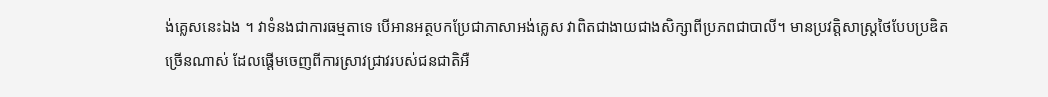ង់គ្លេសនេះឯង ។ វាទំនងជាការធម្មតាទេ បើអានអត្ថបកប្រែជាភាសាអង់គ្លេស វាពិតជាងាយជាងសិក្សាពីប្រភពជាបាលី។ មានប្រវត្តិសាស្ត្រថៃបែបប្រឌិតច្រើនណាស់ ដែលផ្តើមចេញពីការស្រាវជ្រាវរបស់ជនជាតិអឺ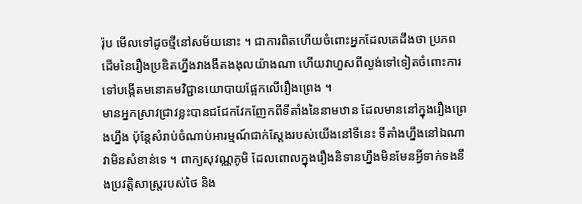រ៉ុប មើលទៅដូចថ្មីនៅសម័យនោះ ។ ជាការពិតហើយចំពោះអ្នកដែលគេដឹងថា ប្រភពដើមនៃរឿងប្រឌិតហ្នឹងវាងងឹតងងុលយ៉ាងណា ហើយវាហួសពីល្ងង់ទៅទៀតចំពោះការទៅបង្កើតមនោគមវិជ្ជានយោបាយផ្អែកលើរឿងព្រេង ។
មានអ្នកស្រាវជ្រាវខ្លះបានជជែកវែកញែកពីទីតាំងនៃនាមឋាន ដែលមាននៅក្នុងរឿងព្រេងហ្នឹង ប៉ុន្តែសំរាប់ចំណាប់អារម្មណ៍ជាក់ស្តែងរបស់យើងនៅទីនេះ ទីតាំងហ្នឹងនៅឯណាវាមិនសំខាន់ទេ ។ ពាក្យសុវណ្ណភូមិ ដែលពោលក្នុងរឿងនិទានហ្នឹងមិនមែនអ្វីទាក់ទងនឹងប្រវត្តិសាស្ត្ររបស់ថៃ និង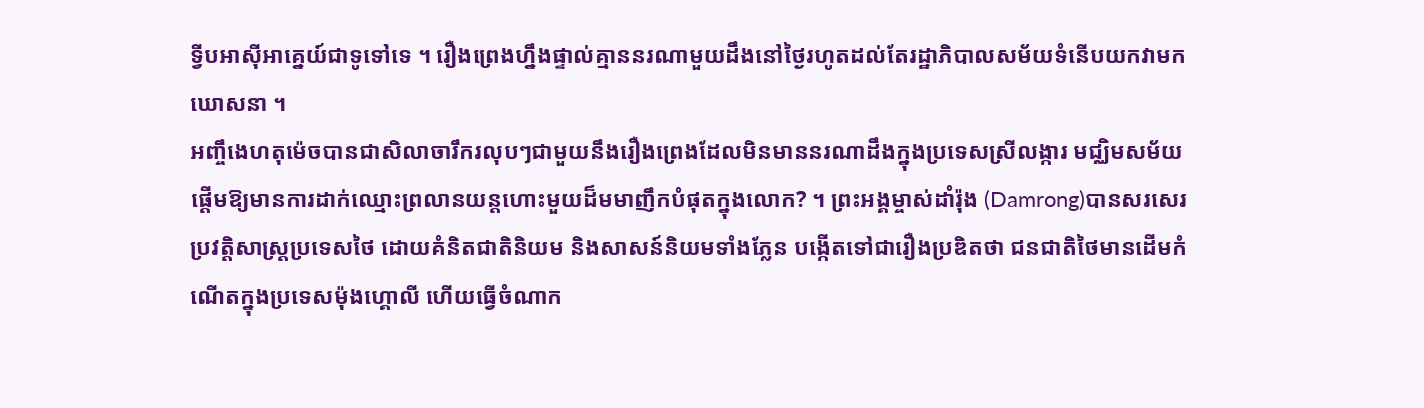ទ្វីបអាស៊ីអាគ្នេយ៍ជាទូទៅទេ ។ រឿងព្រេងហ្នឹងផ្ទាល់គ្មាននរណាមួយដឹងនៅថ្ងៃរហូតដល់តែរដ្ឋាភិបាលសម័យទំនើបយកវាមកឃោសនា ។
អញ្ចឹងេហតុម៉េចបានជាសិលាចារឹករលុបៗជាមួយនឹងរឿងព្រេងដែលមិនមាននរណាដឹងក្នុងប្រទេសស្រីលង្ការ មជ្ឈិមសម័យផ្តើមឱ្យមានការដាក់ឈ្មោះព្រលានយន្តហោះមួយដ៏មមាញឹកបំផុតក្នុងលោក? ។ ព្រះអង្គម្ចាស់ដាំរ៉ុង (Damrong)បានសរសេរប្រវត្តិសាស្ត្រប្រទេសថៃ ដោយគំនិតជាតិនិយម និងសាសន៍និយមទាំងភ្លែន បង្កើតទៅជារឿងប្រឌិតថា ជនជាតិថៃមានដើមកំណើតក្នុងប្រទេសម៉ុងហ្គោលី ហើយធ្វើចំណាក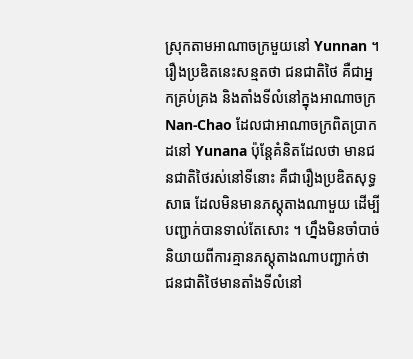ស្រុកតាមអាណាចក្រមួយនៅ Yunnan ។ រឿងប្រឌិតនេះសន្មតថា ជនជាតិថៃ គឺជាអ្នកគ្រប់គ្រង និងតាំងទីលំនៅក្នុងអាណាចក្រ Nan-Chao ដែលជាអាណាចក្រពិតប្រាកដនៅ Yunana ប៉ុន្តែគំនិតដែលថា មានជនជាតិថៃរស់នៅទីនោះ គឺជារឿងប្រឌិតសុទ្ធសាធ ដែលមិនមានភស្តុតាងណាមួយ ដើម្បីបញ្ជាក់បានទាល់តែសោះ ។ ហ្នឹងមិនចាំបាច់និយាយពីការគ្មានភស្តុតាងណាបញ្ជាក់ថា ជនជាតិថៃមានតាំងទីលំនៅ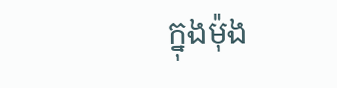ក្នុងម៉ុង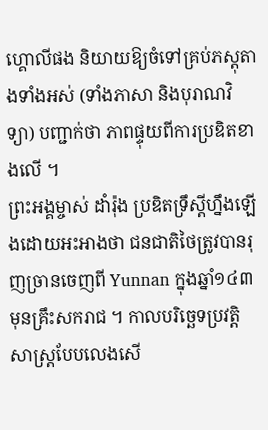ហ្គោលីផង និយាយឱ្យចំទៅគ្រប់ភស្តុតាងទាំងអស់ (ទាំងភាសា និងបុរាណវិទ្យា) បញ្ជាក់ថា ភាពផ្ទុយពីការប្រឌិតខាងលើ ។
ព្រះអង្គម្ចាស់ ដាំរ៉ុង ប្រឌិតទ្រឹស្តីហ្នឹងឡើងដោយអះអាងថា ជនជាតិថៃត្រូវបានរុញច្រានចេញពី Yunnan ក្នុងឆ្នាំ១៤៣ មុនគ្រឹះសករាជ ។ កាលបរិច្ឆេទប្រវត្តិសាស្ត្របែបលេងសើ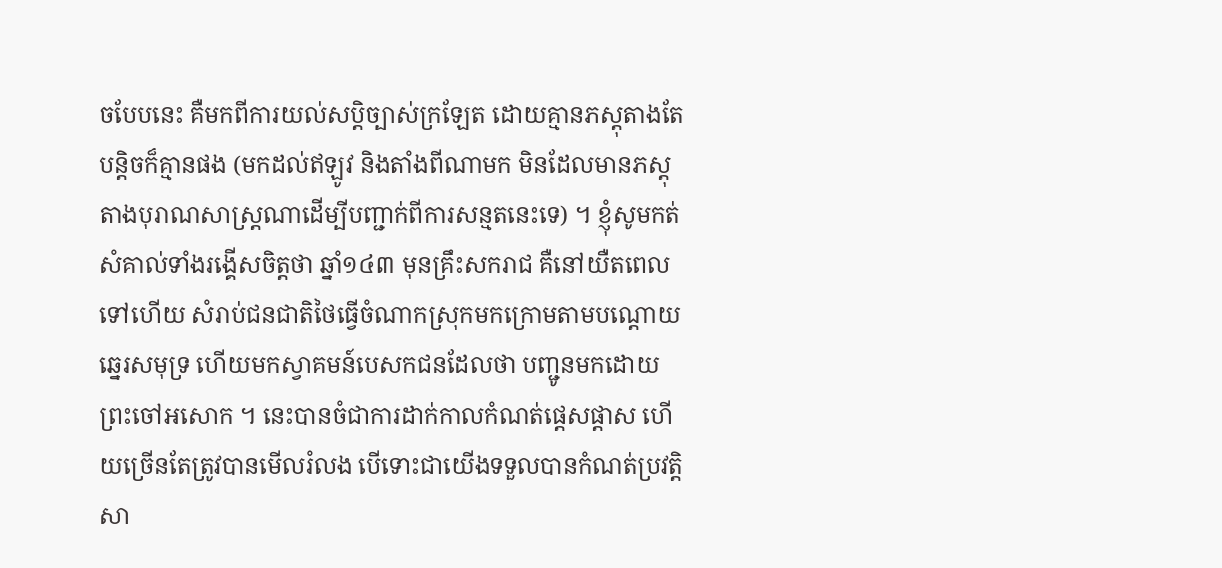ចបែបនេះ គឺមកពីការយល់សប្តិច្បាស់ក្រឡែត ដោយគ្មានភស្តុតាងតែបន្តិចក៏គ្មានផង (មកដល់ឥឡូវ និងតាំងពីណាមក មិនដែលមានភស្តុតាងបុរាណសាស្ត្រណាដើម្បីបញ្ជាក់ពីការសន្មតនេះទេ) ។ ខ្ញុំសូមកត់សំគាល់ទាំងរង្គើសចិត្តថា ឆ្នាំ១៤៣ មុនគ្រឹះសករាជ គឺនៅយឺតពេលទៅហើយ សំរាប់ជនជាតិថៃធ្វើចំណាកស្រុកមកក្រោមតាមបណ្តោយឆ្នេរសមុទ្រ ហើយមកស្វាគមន៍បេសកជនដែលថា បញ្ជូនមកដោយព្រះចៅអសោក ។ នេះបានចំជាការដាក់កាលកំណត់ផ្តេសផ្តាស ហើយច្រើនតែត្រូវបានមើលរំលង បើទោះជាយើងទទួលបានកំណត់ប្រវត្តិសា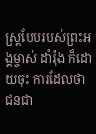ស្ត្របែបរបស់ព្រះអង្គម្ចាស់ ដាំរ៉ុង ក៏ដោយចុះ ការដែលថា ជនជា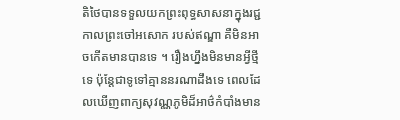តិថៃបានទទួលយកព្រះពុទ្ធសាសនាក្នុងរជ្ជកាលព្រះចៅអសោក របស់ឥណ្ឌា គឺមិនអាចកើតមានបានទេ ។ រឿងហ្នឹងមិនមានអ្វីថ្មីទេ ប៉ុន្តែជាទូទៅគ្មាននរណាដឹងទេ ពេលដែលឃើញពាក្យសុវណ្ណភូមិដ៏អាថ៌កំបាំងមាន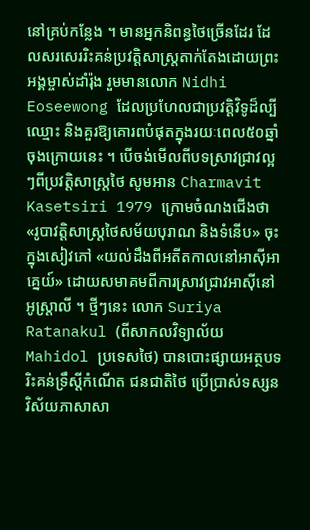នៅគ្រប់កន្លែង ។ មានអ្នកនិពន្ធថៃច្រើនដែរ ដែលសរសេររិះគន់ប្រវត្តិសាស្ត្រតាក់តែងដោយព្រះអង្គម្ចាស់ដាំរ៉ុង រួមមានលោក Nidhi Eoseewong ដែលប្រហែលជាប្រវត្តិវិទូដ៏ល្បីឈ្មោះ និងគួរឱ្យគោរពបំផុតក្នុងរយៈពេល៥០ឆ្នាំចុងក្រោយនេះ ។ បើចង់មើលពីបទស្រាវជ្រាវល្អៗពីប្រវត្តិសាស្ត្រថៃ សូមអាន Charmavit Kasetsiri 1979 ក្រោមចំណងជើងថា «រូបាវត្តិសាស្ត្រថៃសម័យបុរាណ និងទំនើប» ចុះក្នុងសៀវភៅ «យល់ដឹងពីអតីតកាលនៅអាស៊ីអាគ្នេយ៍» ដោយសមាគមពីការស្រាវជ្រាវអាស៊ីនៅអូស្ត្រាលី ។ ថ្មីៗនេះ លោក Suriya Ratanakul (ពីសាកលវិទ្យាល័យ Mahidol ប្រទេសថៃ) បានបោះផ្សាយអត្ថបទរិះគន់ទ្រឹស្តីកំណើត ជនជាតិថៃ ប្រើប្រាស់ទស្សនវិស័យភាសាសា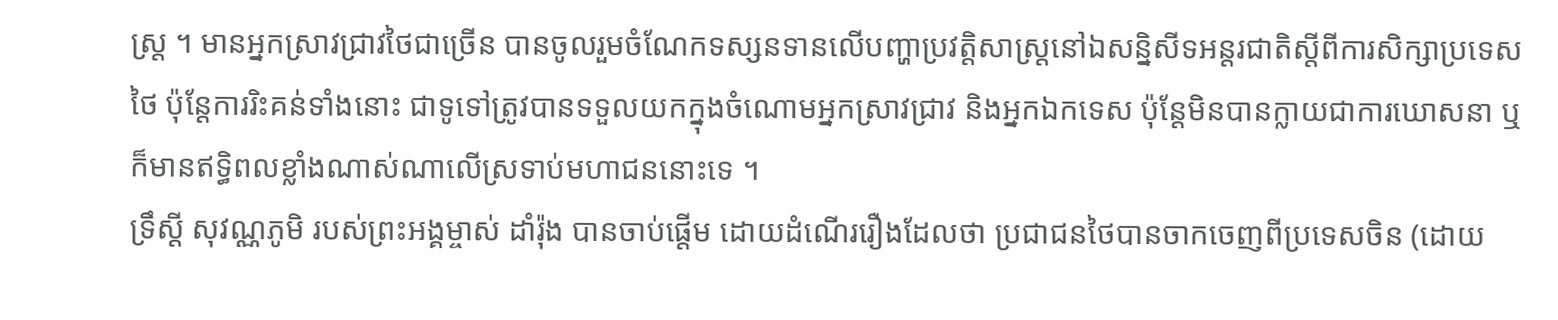ស្ត្រ ។ មានអ្នកស្រាវជ្រាវថៃជាច្រើន បានចូលរួមចំណែកទស្សនទានលើបញ្ហាប្រវត្តិសាស្ត្រនៅឯសន្និសីទអន្តរជាតិស្តីពីការសិក្សាប្រទេសថៃ ប៉ុន្តែការរិះគន់ទាំងនោះ ជាទូទៅត្រូវបានទទួលយកក្នុងចំណោមអ្នកស្រាវជ្រាវ និងអ្នកឯកទេស ប៉ុន្តែមិនបានក្លាយជាការឃោសនា ឬក៏មានឥទ្ធិពលខ្លាំងណាស់ណាលើស្រទាប់មហាជននោះទេ ។
ទ្រឹស្តី សុវណ្ណភូមិ របស់ព្រះអង្គម្ចាស់ ដាំរ៉ុង បានចាប់ផ្តើម ដោយដំណើររឿងដែលថា ប្រជាជនថៃបានចាកចេញពីប្រទេសចិន (ដោយ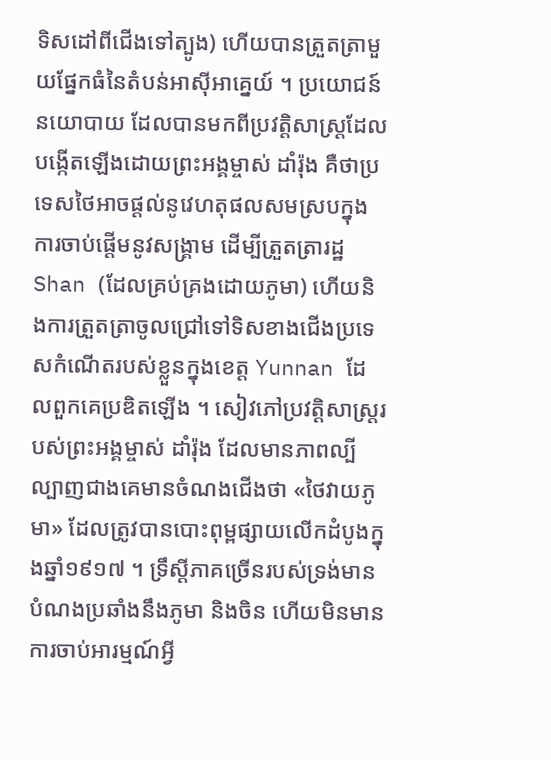ទិសដៅពីជើងទៅត្បូង) ហើយបានត្រួតត្រាមួយផ្នែកធំនៃតំបន់អាស៊ីអាគ្នេយ៍ ។ ប្រយោជន៍នយោបាយ ដែលបានមកពីប្រវត្តិសាស្ត្រដែលបង្កើតឡើងដោយព្រះអង្គម្ចាស់ ដាំរ៉ុង គឺថាប្រទេសថៃអាចផ្តល់នូវេហតុផលសមស្របក្នុងការចាប់ផ្តើមនូវសង្គ្រាម ដើម្បីត្រួតត្រារដ្ឋ Shan (ដែលគ្រប់គ្រងដោយភូមា) ហើយនិងការត្រួតត្រាចូលជ្រៅទៅទិសខាងជើងប្រទេសកំណើតរបស់ខ្លួនក្នុងខេត្ត Yunnan ដែលពួកគេប្រឌិតឡើង ។ សៀវភៅប្រវត្តិសាស្ត្ររបស់ព្រះអង្គម្ចាស់ ដាំរ៉ុង ដែលមានភាពល្បីល្បាញជាងគេមានចំណងជើងថា «ថៃវាយភូមា» ដែលត្រូវបានបោះពុម្ពផ្សាយលើកដំបូងក្នុងឆ្នាំ១៩១៧ ។ ទ្រឹស្តីភាគច្រើនរបស់ទ្រង់មានបំណងប្រឆាំងនឹងភូមា និងចិន ហើយមិនមានការចាប់អារម្មណ៍អ្វី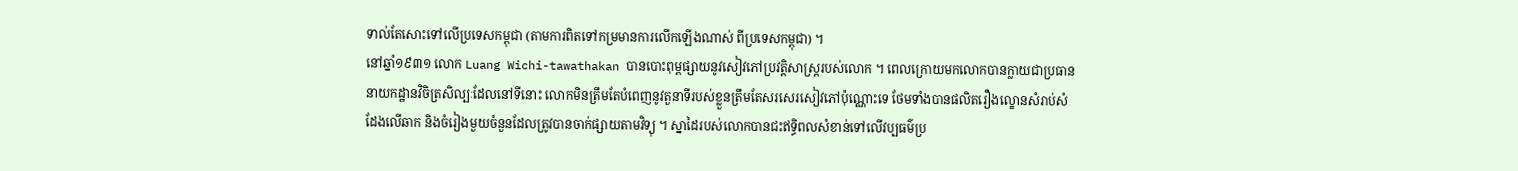ទាល់តែសោះទៅលើប្រទេសកម្ពុជា (តាមការពិតទៅកម្រមានការលើកឡើងណាស់ ពីប្រទេសកម្ពុជា) ។
នៅឆ្នាំ១៩៣១ លោក Luang Wichi-tawathakan បានបោះពុម្ពផ្សាយនូវសៀវភៅប្រវត្តិសាស្ត្ររបស់លោក ។ ពេលក្រោយមកលោកបានក្លាយជាប្រធាននាយកដ្ឋានវិចិត្រសិល្បៈដែលនៅទីនោះ លោកមិនត្រឹមតែបំពេញនូវតួនាទីរបស់ខ្លួនត្រឹមតែសរសេរសៀវភៅប៉ុណ្ណោះទេ ថែមទាំងបានផលិតរឿងល្ខោនសំរាប់សំដែងលើឆាក និងចំរៀងមួយចំនួនដែលត្រូវបានចាក់ផ្សាយតាមវិទ្យុ ។ ស្នាដៃរបស់លោកបានជះឥទ្ធិពលសំខាន់ទៅលើវប្បធម៌ប្រ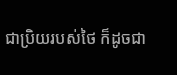ជាប្រិយរបស់ថៃ ក៏ដូចជា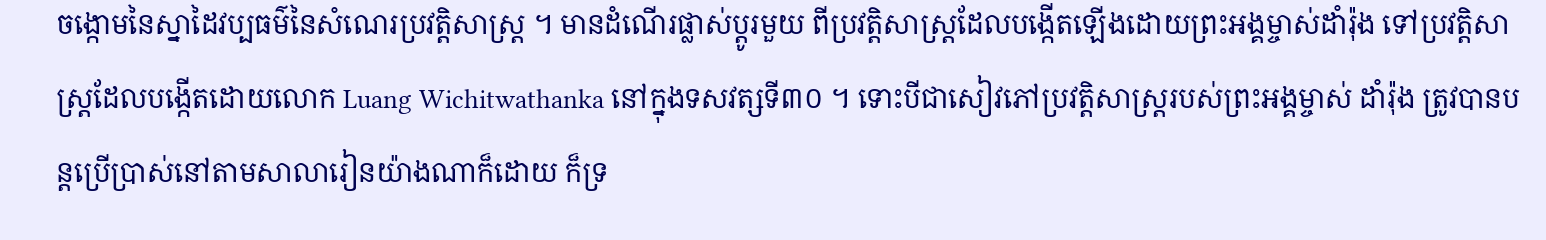ចង្កោមនៃស្នាដៃវប្បធម៌នៃសំណេរប្រវត្តិសាស្ត្រ ។ មានដំណើរផ្លាស់ប្តូរមួយ ពីប្រវត្តិសាស្ត្រដែលបង្កើតឡើងដោយព្រះអង្គម្ចាស់ដាំរ៉ុង ទៅប្រវត្តិសាស្ត្រដែលបង្កើតដោយលោក Luang Wichitwathanka នៅក្នុងទសវត្សទី៣០ ។ ទោះបីជាសៀវភៅប្រវត្តិសាស្ត្ររបស់ព្រះអង្គម្ចាស់ ដាំរ៉ុង ត្រូវបានបន្តប្រើប្រាស់នៅតាមសាលារៀនយ៉ាងណាក៏ដោយ ក៏ទ្រ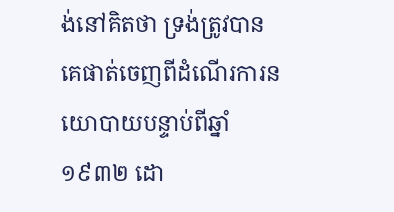ង់នៅគិតថា ទ្រង់ត្រូវបានគេផាត់ចេញពីដំណើរការនយោបាយបន្ទាប់ពីឆ្នាំ១៩៣២ ដោ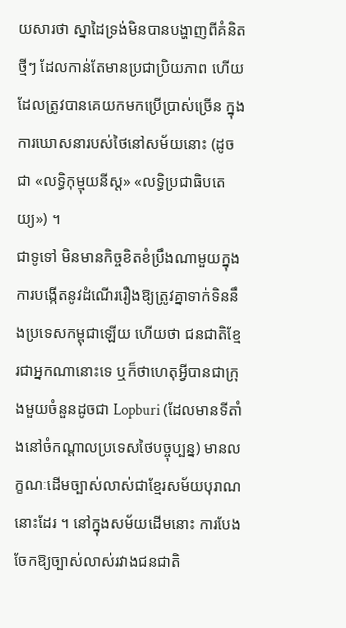យសារថា ស្នាដៃទ្រង់មិនបានបង្ហាញពីគំនិតថ្មីៗ ដែលកាន់តែមានប្រជាប្រិយភាព ហើយដែលត្រូវបានគេយកមកប្រើប្រាស់ច្រើន ក្នុងការឃោសនារបស់ថៃនៅសម័យនោះ (ដូចជា «លទ្ធិកុម្មុយនីស្ត» «លទ្ធិប្រជាធិបតេយ្យ») ។
ជាទូទៅ មិនមានកិច្ចខិតខំប្រឹងណាមួយក្នុងការបង្កើតនូវដំណើររឿងឱ្យត្រូវគ្នាទាក់ទិននឹងប្រទេសកម្ពុជាឡើយ ហើយថា ជនជាតិខ្មែរជាអ្នកណានោះទេ ឬក៏ថាហេតុអ្វីបានជាក្រុងមួយចំនួនដូចជា Lopburi (ដែលមានទីតាំងនៅចំកណ្តាលប្រទេសថៃបច្ចុប្បន្ន) មានលក្ខណៈដើមច្បាស់លាស់ជាខ្មែរសម័យបុរាណនោះដែរ ។ នៅក្នុងសម័យដើមនោះ ការបែងចែកឱ្យច្បាស់លាស់រវាងជនជាតិ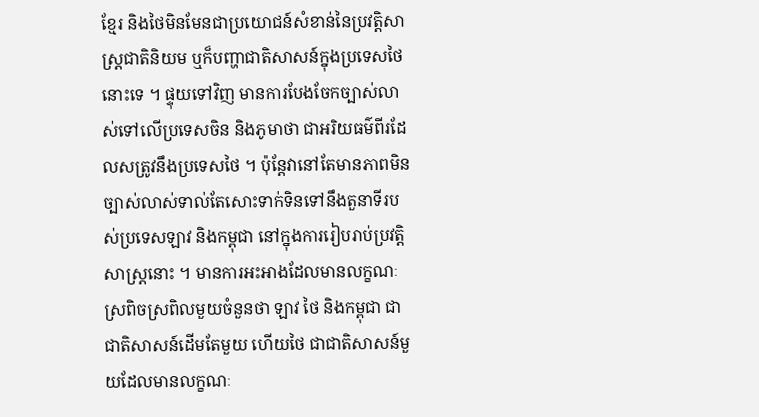ខ្មែរ និងថៃមិនមែនជាប្រយោជន៍សំខាន់នៃប្រវត្តិសាស្ត្រជាតិនិយម ឬក៏បញ្ហាជាតិសាសន៍ក្នុងប្រទេសថៃនោះទេ ។ ផ្ទុយទៅវិញ មានការបែងចែកច្បាស់លាស់ទៅលើប្រទេសចិន និងភូមាថា ជាអរិយធម៌ពីរដែលសត្រូវនឹងប្រទេសថៃ ។ ប៉ុន្តែវានៅតែមានភាពមិនច្បាស់លាស់ទាល់តែសោះទាក់ទិនទៅនឹងតួនាទីរបស់ប្រទេសឡាវ និងកម្ពុជា នៅក្នុងការរៀបរាប់ប្រវត្តិសាស្ត្រនោះ ។ មានការអះអាងដែលមានលក្ខណៈស្រពិចស្រពិលមួយចំនួនថា ឡាវ ថៃ និងកម្ពុជា ជាជាតិសាសន៍ដើមតែមួយ ហើយថៃ ជាជាតិសាសន៍មួយដែលមានលក្ខណៈ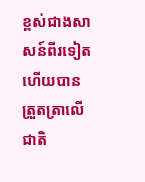ខ្ពស់ជាងសាសន៍ពីរទៀត ហើយបានត្រួតត្រាលើជាតិ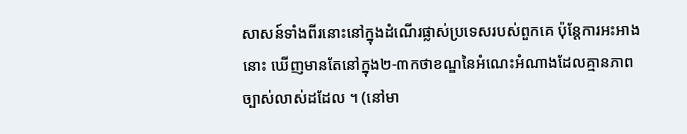សាសន៍ទាំងពីរនោះនៅក្នុងដំណើរផ្លាស់ប្រទេសរបស់ពួកគេ ប៉ុន្តែការអះអាងនោះ ឃើញមានតែនៅក្នុង២-៣កថាខណ្ឌនៃអំណេះអំណាងដែលគ្មានភាពច្បាស់លាស់ដដែល ។ (នៅមា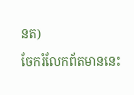នត)
ចែករំលែកព័តមាននេះ